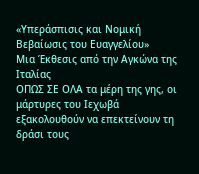«Υπεράσπισις και Νομική Βεβαίωσις του Ευαγγελίου»
Μια Έκθεσις από την Αγκώνα της Ιταλίας
ΟΠΩΣ ΣΕ ΟΛΑ τα μέρη της γης, οι μάρτυρες του Ιεχωβά εξακολουθούν να επεκτείνουν τη δράσι τους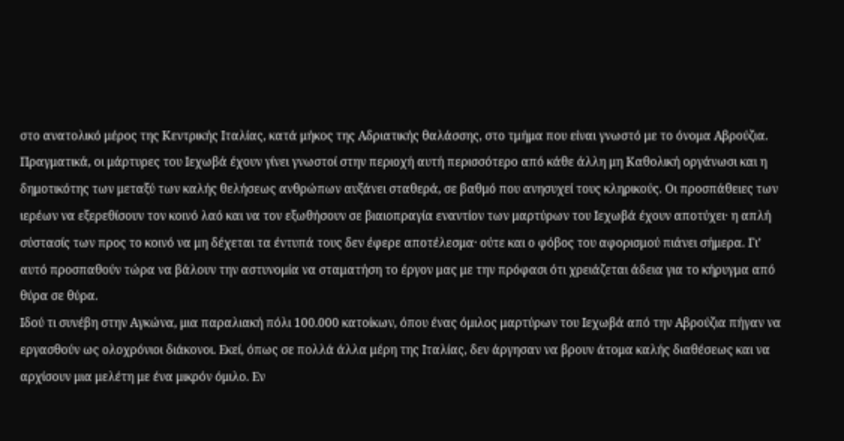στο ανατολικό μέρος της Κεντρικής Ιταλίας, κατά μήκος της Αδριατικής θαλάσσης, στο τμήμα που είναι γνωστό με το όνομα Αβρούζια. Πραγματικά, οι μάρτυρες του Ιεχωβά έχουν γίνει γνωστοί στην περιοχή αυτή περισσότερο από κάθε άλλη μη Καθολική οργάνωσι και η δημοτικότης των μεταξύ των καλής θελήσεως ανθρώπων αυξάνει σταθερά, σε βαθμό που ανησυχεί τους κληρικούς. Οι προσπάθειες των ιερέων να εξερεθίσουν τον κοινό λαό και να τον εξωθήσουν σε βιαιοπραγία εναντίον των μαρτύρων του Ιεχωβά έχουν αποτύχει· η απλή σύστασίς των προς το κοινό να μη δέχεται τα έντυπά τους δεν έφερε αποτέλεσμα· ούτε και ο φόβος του αφορισμού πιάνει σήμερα. Γι’ αυτό προσπαθούν τώρα να βάλουν την αστυνομία να σταματήση το έργον μας με την πρόφασι ότι χρειάζεται άδεια για το κήρυγμα από θύρα σε θύρα.
Ιδού τι συνέβη στην Αγκώνα, μια παραλιακή πόλι 100.000 κατοίκων, όπου ένας όμιλος μαρτύρων του Ιεχωβά από την Αβρούζια πήγαν να εργασθούν ως ολοχρόνιοι διάκονοι. Εκεί, όπως σε πολλά άλλα μέρη της Ιταλίας, δεν άργησαν να βρουν άτομα καλής διαθέσεως και να αρχίσουν μια μελέτη με ένα μικρόν όμιλο. Εν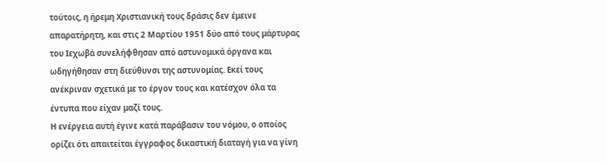τούτοις, η ήρεμη Χριστιανική τους δράσις δεν έμεινε απαρατήρητη, και στις 2 Μαρτίου 1951 δύο από τους μάρτυρας του Ιεχωβά συνελήφθησαν από αστυνομικά όργανα και ωδηγήθησαν στη διεύθυνσι της αστυνομίας. Εκεί τους ανέκριναν σχετικά με το έργον τους και κατέσχον όλα τα έντυπα που είχαν μαζί τους.
Η ενέργεια αυτή έγινε κατά παράβασιν του νόμου, ο οποίος ορίζει ότι απαιτείται έγγραφος δικαστική διαταγή για να γίνη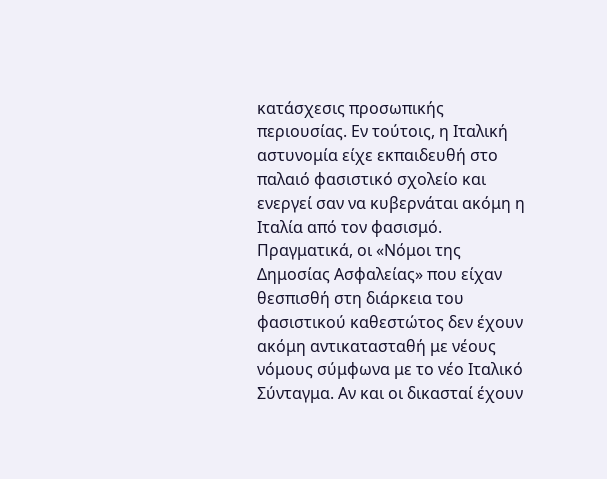κατάσχεσις προσωπικής περιουσίας. Εν τούτοις, η Ιταλική αστυνομία είχε εκπαιδευθή στο παλαιό φασιστικό σχολείο και ενεργεί σαν να κυβερνάται ακόμη η Ιταλία από τον φασισμό. Πραγματικά, οι «Νόμοι της Δημοσίας Ασφαλείας» που είχαν θεσπισθή στη διάρκεια του φασιστικού καθεστώτος δεν έχουν ακόμη αντικατασταθή με νέους νόμους σύμφωνα με το νέο Ιταλικό Σύνταγμα. Αν και οι δικασταί έχουν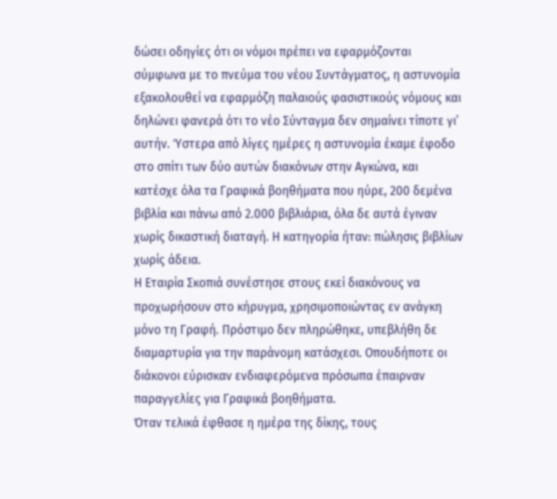δώσει οδηγίες ότι οι νόμοι πρέπει να εφαρμόζονται σύμφωνα με το πνεύμα του νέου Συντάγματος, η αστυνομία εξακολουθεί να εφαρμόζη παλαιούς φασιστικούς νόμους και δηλώνει φανερά ότι το νέο Σύνταγμα δεν σημαίνει τίποτε γι’ αυτήν. Ύστερα από λίγες ημέρες η αστυνομία έκαμε έφοδο στο σπίτι των δύο αυτών διακόνων στην Αγκώνα, και κατέσχε όλα τα Γραφικά βοηθήματα που ηύρε, 200 δεμένα βιβλία και πάνω από 2.000 βιβλιάρια, όλα δε αυτά έγιναν χωρίς δικαστική διαταγή. Η κατηγορία ήταν: πώλησις βιβλίων χωρίς άδεια.
Η Εταιρία Σκοπιά συνέστησε στους εκεί διακόνους να προχωρήσουν στο κήρυγμα, χρησιμοποιώντας εν ανάγκη μόνο τη Γραφή. Πρόστιμο δεν πληρώθηκε, υπεβλήθη δε διαμαρτυρία για την παράνομη κατάσχεσι. Οπουδήποτε οι διάκονοι εύρισκαν ενδιαφερόμενα πρόσωπα έπαιρναν παραγγελίες για Γραφικά βοηθήματα.
Όταν τελικά έφθασε η ημέρα της δίκης, τους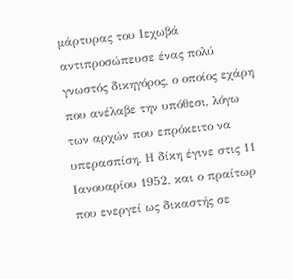μάρτυρας του Ιεχωβά αντιπροσώπευσε ένας πολύ γνωστός δικηγόρος, ο οποίος εχάρη που ανέλαβε την υπόθεσι, λόγω των αρχών που επρόκειτο να υπερασπίση. Η δίκη έγινε στις 11 Ιανουαρίου 1952, και ο πραίτωρ που ενεργεί ως δικαστής σε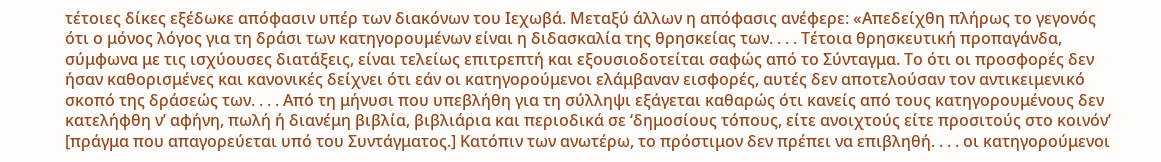τέτοιες δίκες εξέδωκε απόφασιν υπέρ των διακόνων του Ιεχωβά. Μεταξύ άλλων η απόφασις ανέφερε: «Απεδείχθη πλήρως το γεγονός ότι ο μόνος λόγος για τη δράσι των κατηγορουμένων είναι η διδασκαλία της θρησκείας των. . . . Τέτοια θρησκευτική προπαγάνδα, σύμφωνα με τις ισχύουσες διατάξεις, είναι τελείως επιτρεπτή και εξουσιοδοτείται σαφώς από το Σύνταγμα. Το ότι οι προσφορές δεν ήσαν καθορισμένες και κανονικές δείχνει ότι εάν οι κατηγορούμενοι ελάμβαναν εισφορές, αυτές δεν αποτελούσαν τον αντικειμενικό σκοπό της δράσεώς των. . . . Από τη μήνυσι που υπεβλήθη για τη σύλληψι εξάγεται καθαρώς ότι κανείς από τους κατηγορουμένους δεν κατελήφθη ν’ αφήνη, πωλή ή διανέμη βιβλία, βιβλιάρια και περιοδικά σε ‘δημοσίους τόπους, είτε ανοιχτούς είτε προσιτούς στο κοινόν’ [πράγμα που απαγορεύεται υπό του Συντάγματος.] Κατόπιν των ανωτέρω, το πρόστιμον δεν πρέπει να επιβληθή. . . . οι κατηγορούμενοι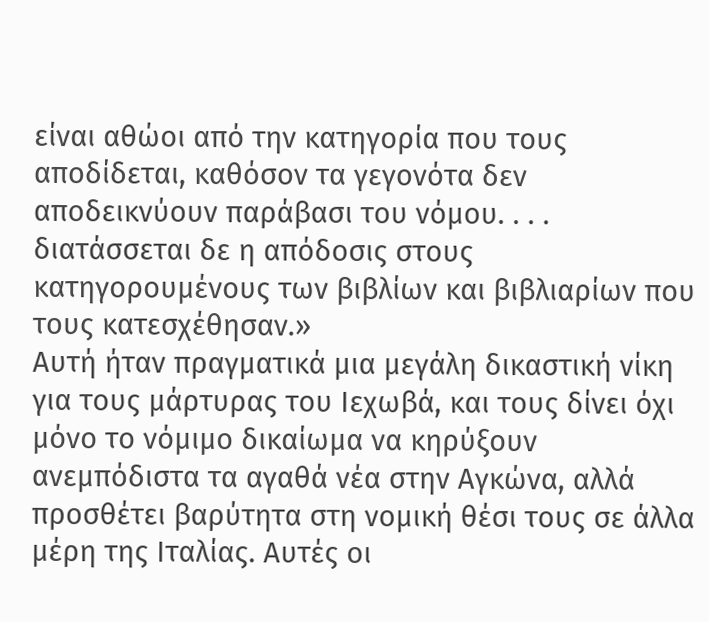είναι αθώοι από την κατηγορία που τους αποδίδεται, καθόσον τα γεγονότα δεν αποδεικνύουν παράβασι του νόμου. . . . διατάσσεται δε η απόδοσις στους κατηγορουμένους των βιβλίων και βιβλιαρίων που τους κατεσχέθησαν.»
Αυτή ήταν πραγματικά μια μεγάλη δικαστική νίκη για τους μάρτυρας του Ιεχωβά, και τους δίνει όχι μόνο το νόμιμο δικαίωμα να κηρύξουν ανεμπόδιστα τα αγαθά νέα στην Αγκώνα, αλλά προσθέτει βαρύτητα στη νομική θέσι τους σε άλλα μέρη της Ιταλίας. Αυτές οι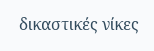δικαστικές νίκες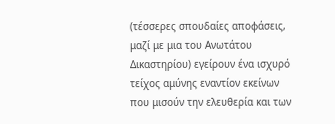(τέσσερες σπουδαίες αποφάσεις, μαζί με μια του Ανωτάτου Δικαστηρίου) εγείρουν ένα ισχυρό τείχος αμύνης εναντίον εκείνων που μισούν την ελευθερία και των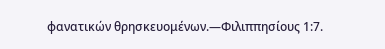φανατικών θρησκευομένων.—Φιλιππησίους 1:7.